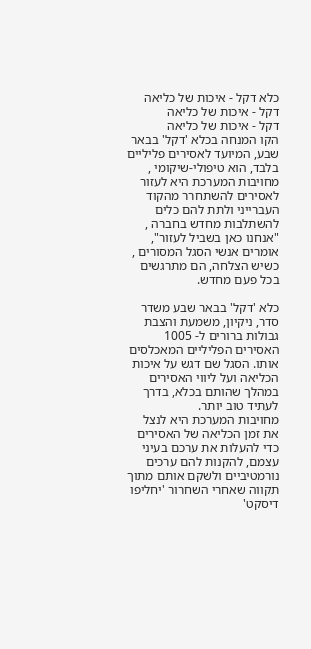כלא דקל - איכות של כליאה
דקל - איכות של כליאה
דקל - איכות של כליאה
הקו המנחה בכלא 'דקל' בבאר שבע, המיועד לאסירים פליליים בלבד, הוא טיפולי-שיקומי , מחויבות המערכת היא לעזור לאסירים להשתחרר מהקוד העברייני ולתת להם כלים להשתלבות מחדש בחברה , "אנחנו כאן בשביל לעזור", אומרים אנשי הסגל המסורים , כשיש הצלחה, הם מתרגשים בכל פעם מחדש.

כלא 'דקל' בבאר שבע משדר סדר, ניקיון, משמעת והצבת גבולות ברורים ל- 1005  האסירים הפליליים המאכלסים אותו. הסגל שם דגש על איכות הכליאה ועל ליווי האסירים במהלך שהותם בכלא, בדרך לעתיד טוב יותר.
מחויבות המערכת היא לנצל את זמן הכליאה של האסירים כדי להעלות את ערכם בעיני עצמם, להקנות להם ערכים נורמטיביים ולשקם אותם מתוך תקווה שאחרי השחרור 'יחליפו דיסקט'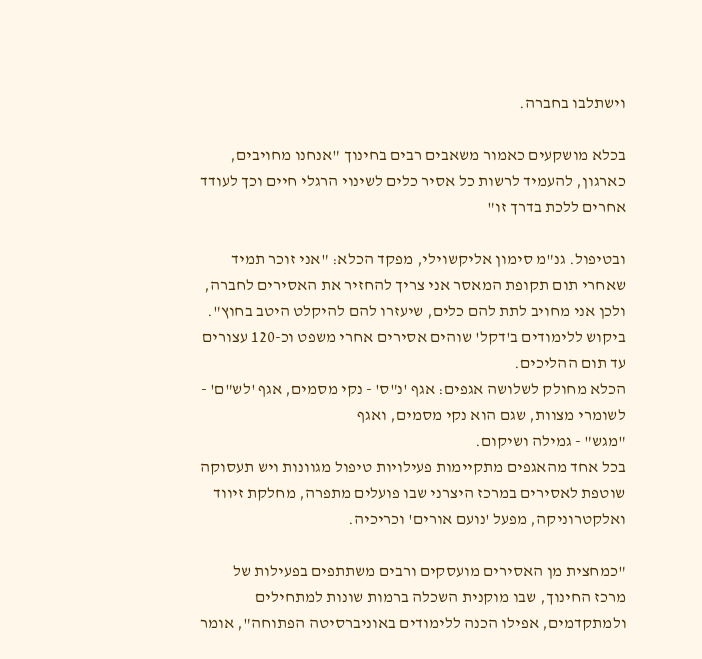וישתלבו בחברה.

בכלא מושקעים כאמור משאבים רבים בחינוך "אנחנו מחויבים, כארגון, להעמיד לרשות כל אסיר כלים לשינוי הרגלי חיים וכך לעודד אחרים ללכת בדרך זו"

ובטיפול. גנ"מ סימון אליקשוילי, מפקד הכלא: "אני זוכר תמיד שאחרי תום תקופת המאסר אני צריך להחזיר את האסירים לחברה, ולכן אני מחויב לתת להם כלים, שיעזרו להם להיקלט היטב בחוץ".
ביקוש ללימודים ב'דקל' שוהים אסירים אחרי משפט וכ-120 עצורים עד תום ההליכים.
הכלא מחולק לשלושה אגפים: אגף 'נ"ס' - נקי מסמים, אגף 'לש"ם' - לשומרי מצוות, שגם הוא נקי מסמים, ואגף
"מגש" - גמילה ושיקום.
בכל אחד מהאגפים מתקיימות פעילויות טיפול מגוונות ויש תעסוקה שוטפת לאסירים במרכז היצרני שבו פועלים מתפרה, מחלקת זיווד ואלקטרוניקה, מפעל 'נועם אורים' וכריכיה.

"כמחצית מן האסירים מועסקים ורבים משתתפים בפעילות של מרכז החינוך, שבו מוקנית השכלה ברמות שונות למתחילים ולמתקדמים, אפילו הכנה ללימודים באוניברסיטה הפתוחה", אומר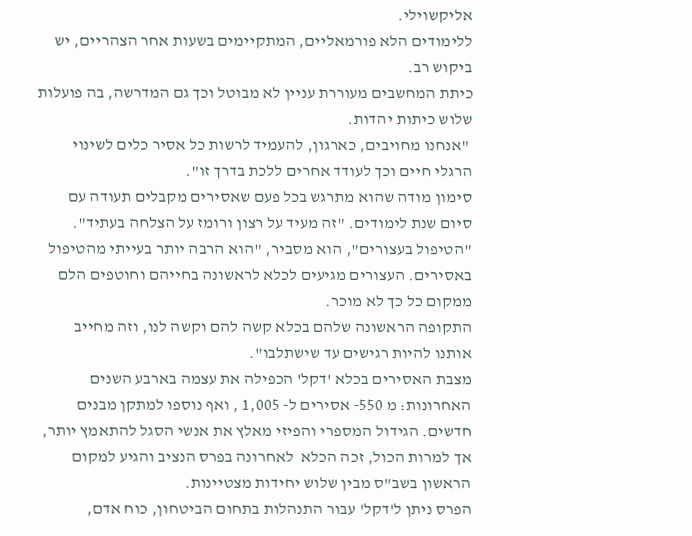אליקשוילי.
ללימודים הלא פורמאליים, המתקיימים בשעות אחר הצהריים, יש ביקוש רב.
כיתת המחשבים מעוררת עניין לא מבוטל וכך גם המדרשה, בה פועלות שלוש כיתות יהדות.
 "אנחנו מחויבים, כארגון, להעמיד לרשות כל אסיר כלים לשינוי הרגלי חיים וכך לעודד אחרים ללכת בדרך זו".
סימון מודה שהוא מתרגש בכל פעם שאסירים מקבלים תעודה עם סיום שנת לימודים. "זה מעיד על רצון ורומז על הצלחה בעתיד".
"הטיפול בעצורים", הוא מסביר, "הוא הרבה יותר בעייתי מהטיפול באסירים. העצורים מגיעים לכלא לראשונה בחייהם וחוטפים הלם ממקום כל כך לא מוכר.
התקופה הראשונה שלהם בכלא קשה להם וקשה לנו, וזה מחייב אותנו להיות רגישים עד שישתלבו".
מצבת האסירים בכלא 'דקל' הכפילה את עצמה בארבע השנים האחרונות: מ 550- אסירים ל- 1,005 , ואף נוספו למתקן מבנים חדשים. הגידול המספרי והפיזי מאלץ את אנשי הסגל להתאמץ יותר, אך למרות הכול, זכה הכלא  לאחרונה בפרס הנציב והגיע למקום הראשון בשב"ס מבין שלוש יחידות מצטיינות.
הפרס ניתן ל'דקל' עבור התנהלות בתחום הביטחון, כוח אדם,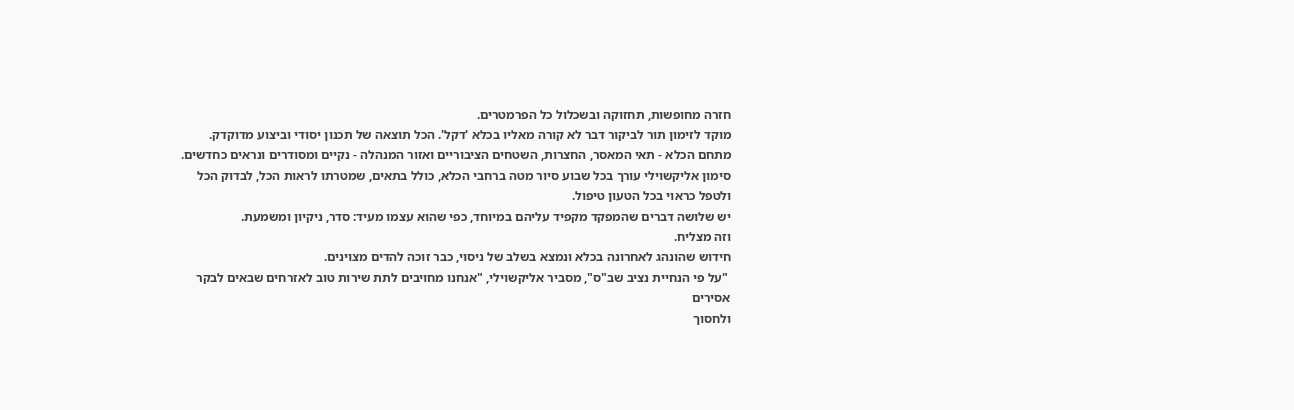חזרה מחופשות, תחזוקה ובשכלול כל הפרמטרים.
מוקד לזימון תור לביקור דבר לא קורה מאליו בכלא 'דקל'. הכל תוצאה של תכנון יסודי וביצוע מדוקדק.
מתחם הכלא - תאי המאסר, החצרות, השטחים הציבוריים ואזור המנהלה - נקיים ומסודרים ונראים כחדשים.
סימון אליקשוילי עורך בכל שבוע סיור מטה ברחבי הכלא, כולל בתאים, שמטרתו לראות הכל, לבדוק הכל ולטפל כראוי בכל הטעון טיפול.
יש שלושה דברים שהמפקד מקפיד עליהם במיוחד, כפי שהוא עצמו מעיד: סדר, ניקיון ומשמעת.
וזה מצליח.
חידוש שהונהג לאחרונה בכלא ונמצא בשלב של ניסוי, כבר זוכה להדים מצוינים.
 "על פי הנחיית נציב שב"ס", מסביר אליקשוילי, "אנחנו מחויבים לתת שירות טוב לאזרחים שבאים לבקר אסירים
ולחסוך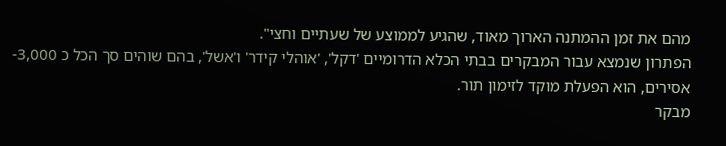מהם את זמן ההמתנה הארוך מאוד, שהגיע לממוצע של שעתיים וחצי".
הפתרון שנמצא עבור המבקרים בבתי הכלא הדרומיים 'דקל', 'אוהלי קידר' ו'אשל', בהם שוהים סך הכל כ 3,000-
אסירים, הוא הפעלת מוקד לזימון תור.
מבקר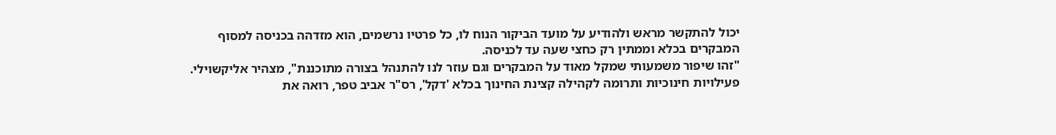יכול להתקשר מראש ולהודיע על מועד הביקור הנוח לו, כל פרטיו נרשמים, הוא מזדהה בכניסה למסוף
המבקרים בכלא וממתין רק כחצי שעה עד לכניסה.
"זהו שיפור משמעותי שמקל מאוד על המבקרים וגם עוזר לנו להתנהל בצורה מתוכננת", מצהיר אליקשוילי.
פעילויות חינוכיות ותרומה לקהילה קצינת החינוך בכלא 'דקל', רס"ר אביב טפר, רואה את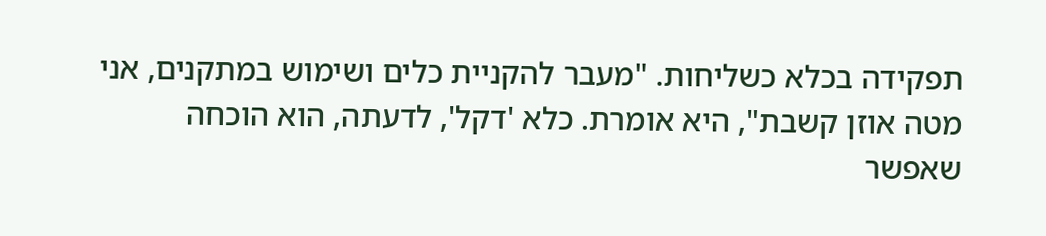תפקידה בכלא כשליחות. "מעבר להקניית כלים ושימוש במתקנים, אני מטה אוזן קשבת", היא אומרת. כלא 'דקל', לדעתה, הוא הוכחה שאפשר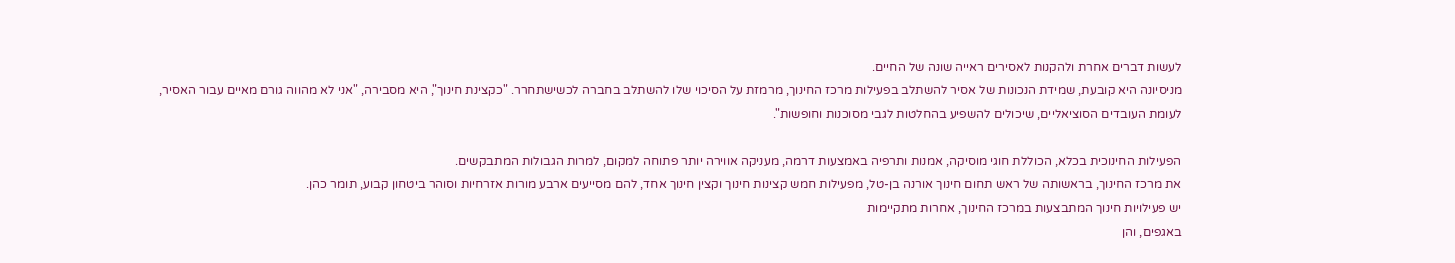לעשות דברים אחרת ולהקנות לאסירים ראייה שונה של החיים.
מניסיונה היא קובעת, שמידת הנכונות של אסיר להשתלב בפעילות מרכז החינוך, מרמזת על הסיכוי שלו להשתלב בחברה לכשישתחרר. "כקצינת חינוך", היא מסבירה, "אני לא מהווה גורם מאיים עבור האסיר, לעומת העובדים הסוציאליים, שיכולים להשפיע בהחלטות לגבי מסוכנות וחופשות".

הפעילות החינוכית בכלא, הכוללת חוגי מוסיקה, אמנות ותרפיה באמצעות דרמה, מעניקה אווירה יותר פתוחה למקום, למרות הגבולות המתבקשים.
את מרכז החינוך, בראשותה של ראש תחום חינוך אורנה בן-טל, מפעילות חמש קצינות חינוך וקצין חינוך אחד, להם מסייעים ארבע מורות אזרחיות וסוהר ביטחון קבוע, תומר כהן.
יש פעילויות חינוך המתבצעות במרכז החינוך, אחרות מתקיימות
באגפים, והן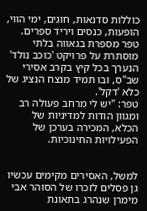כוללות סדנאות, חוגים, ימי הווי, הופעות, כנסים ויריד ספרים.
טפר מספרת בגאווה בלתי מוסתרת על פרויקט 'כוכב נולד' הנערך בכל קיץ בקרב אסירי שב"ס, ובו תמיד מנצח הנציג של
כלא 'דקל'.
טפר: "יש לי מרחב פעולה רב ומגוון הודות למדיניות של הכלא, המכירה בערכן של הפעילויות החינוכיות.


למשל, האסירים מקימים עכשיו גן פסלים לזכרו של הסוהר אבי מימרן שנהרג בתאונת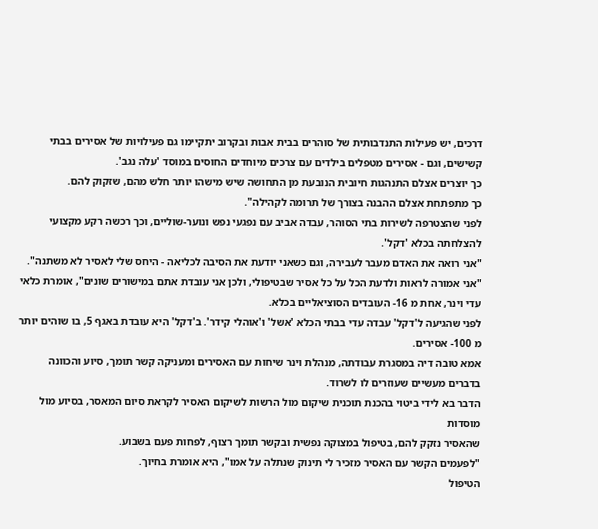דרכים, יש פעילות התנדבותית של סוהרים בבית אבות ובקרוב יתקיימו גם פעילויות של אסירים בבתי קשישים, וגם - אסירים מטפלים בילדים עם צרכים מיוחדים החוסים במוסד 'עלה נגב'.
כך יוצרים אצלם התנהגות חיובית הנובעת מן התחושה שיש מישהו יותר חלש מהם, שזקוק להם.
כך מתפתחת אצלם ההבנה בצורך של תרומה לקהילה".
לפני שהצטרפה לשירות בתי הסוהר, עבדה אביב עם נפגעי נפש ונוער-שוליים, וכך רכשה רקע מקצועי להצלחתה בכלא 'דקל'.
"אני רואה את האדם מעבר לעבירה, וגם כשאני יודעת את הסיבה לכליאה - היחס שלי לאסיר לא משתנה".
"אני אמורה לראות ולדעת הכל על כל אסיר שבטיפולי, ולכן אני עובדת אתם במישורים שונים", אומרת כלאי עדי וינר, אחת מ 16- העובדים הסוציאליים בכלא.
לפני שהגיעה ל'דקל' עבדה עדי בבתי הכלא 'אשל' ו'אוהלי קידר'. ב'דקל' היא עובדת באגף 5, בו שוהים יותר מ 100- אסירים.
אמא טובה דיה במסגרת עבודתה, מנהלת וינר שיחות עם האסירים ומעניקה קשר תומך, סיוע והכוונה בדברים מעשיים שעוזרים לו לשרוד.
הדבר בא לידי ביטוי בהכנת תוכנית שיקום מול הרשות לשיקום האסיר לקראת סיום המאסר, בסיוע מול מוסדות
שהאסיר נזקק להם, בטיפול במצוקה נפשית ובקשר תומך רצוף, לפחות פעם בשבוע.
"לפעמים הקשר עם האסיר מזכיר לי תינוק שנתלה על אמו", היא אומרת בחיוך.
הטיפול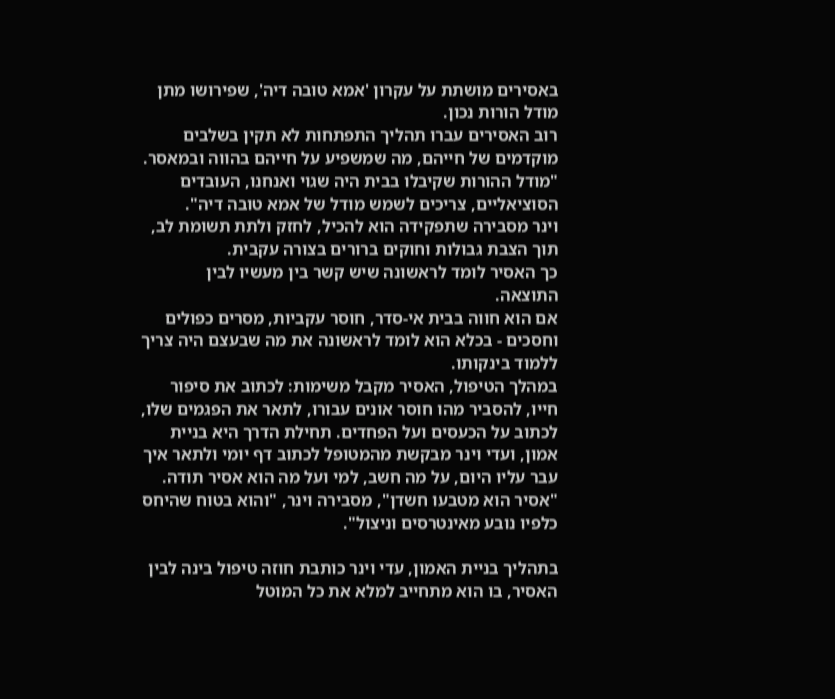באסירים מושתת על עקרון 'אמא טובה דיה', שפירושו מתן מודל הורות נכון.
רוב האסירים עברו תהליך התפתחות לא תקין בשלבים מוקדמים של חייהם, מה שמשפיע על חייהם בהווה ובמאסר. "מודל ההורות שקיבלו בבית היה שגוי ואנחנו, העובדים הסוציאליים, צריכים לשמש מודל של אמא טובה דיה".
וינר מסבירה שתפקידה הוא להכיל, לחזק ולתת תשומת לב, תוך הצבת גבולות וחוקים ברורים בצורה עקבית.
כך האסיר לומד לראשונה שיש קשר בין מעשיו לבין התוצאה.
אם הוא חווה בבית אי-סדר, חוסר עקביות, מסרים כפולים וחסכים - בכלא הוא לומד לראשונה את מה שבעצם היה צריך ללמוד בינקותו.
במהלך הטיפול, האסיר מקבל משימות: לכתוב את סיפור חייו, להסביר מהו חוסר אונים עבורו, לתאר את הפגמים שלו, לכתוב על הכעסים ועל הפחדים. תחילת הדרך היא בניית אמון, ועדי וינר מבקשת מהמטופל לכתוב דף יומי ולתאר איך עבר עליו היום, על מה חשב, למי ועל מה הוא אסיר תודה. "אסיר הוא מטבעו חשדן", מסבירה וינר, "והוא בטוח שהיחס כלפיו נובע מאינטרסים וניצול".

בתהליך בניית האמון, עדי וינר כותבת חוזה טיפול בינה לבין האסיר, בו הוא מתחייב למלא את כל המוטל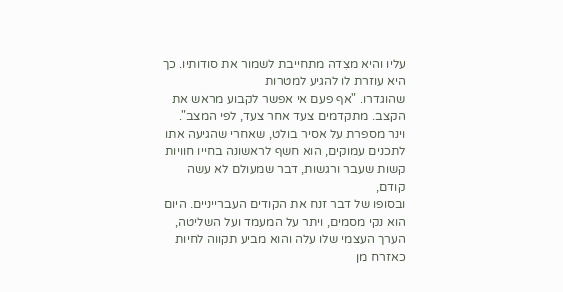עליו והיא מצִדה מתחייבת לשמור את סודותיו. כך היא עוזרת לו להגיע למטרות
שהוגדרו. "אף פעם אי אפשר לקבוע מראש את הקצב. מתקדמים צעד אחר צעד, לפי המצב".
וינר מספרת על אסיר בולט, שאחרי שהגיעה אתו לתכנים עמוקים, הוא חשף לראשונה בחייו חוויות
קשות שעבר ורגשות, דבר שמעולם לא עשה קודם,
ובסופו של דבר זנח את הקודים העברייניים. היום
הוא נקי מסמים, ויתר על המעמד ועל השליטה,
הערך העצמי שלו עלה והוא מביע תקווה לחיות
כאזרח מן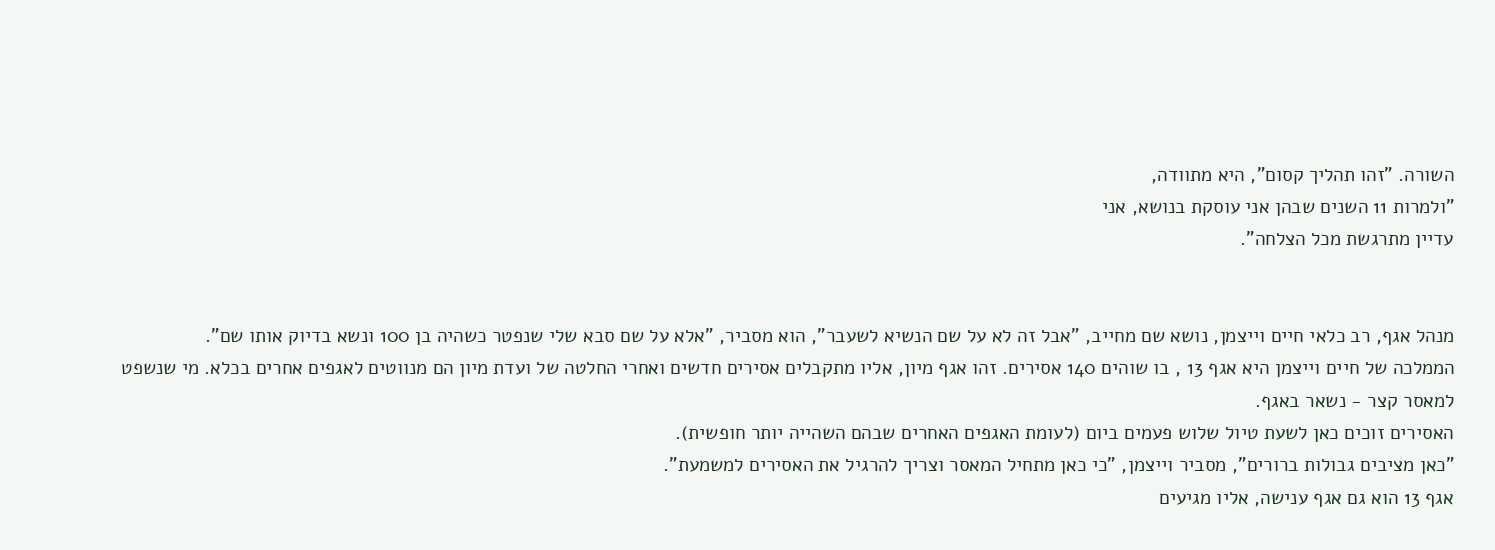השורה. "זהו תהליך קסום", היא מתוודה,
"ולמרות 11 השנים שבהן אני עוסקת בנושא, אני
עדיין מתרגשת מכל הצלחה".


מנהל אגף, רב כלאי חיים וייצמן, נושא שם מחייב, "אבל זה לא על שם הנשיא לשעבר", הוא מסביר, "אלא על שם סבא שלי שנפטר כשהיה בן 100 ונשא בדיוק אותו שם".
הממלכה של חיים וייצמן היא אגף 13 , בו שוהים 140 אסירים. זהו אגף מיון, אליו מתקבלים אסירים חדשים ואחרי החלטה של ועדת מיון הם מנווטים לאגפים אחרים בכלא. מי שנשפט למאסר קצר - נשאר באגף.
האסירים זוכים כאן לשעת טיול שלוש פעמים ביום (לעומת האגפים האחרים שבהם השהייה יותר חופשית).
"כאן מציבים גבולות ברורים", מסביר וייצמן, "כי כאן מתחיל המאסר וצריך להרגיל את האסירים למשמעת".
אגף 13 הוא גם אגף ענישה, אליו מגיעים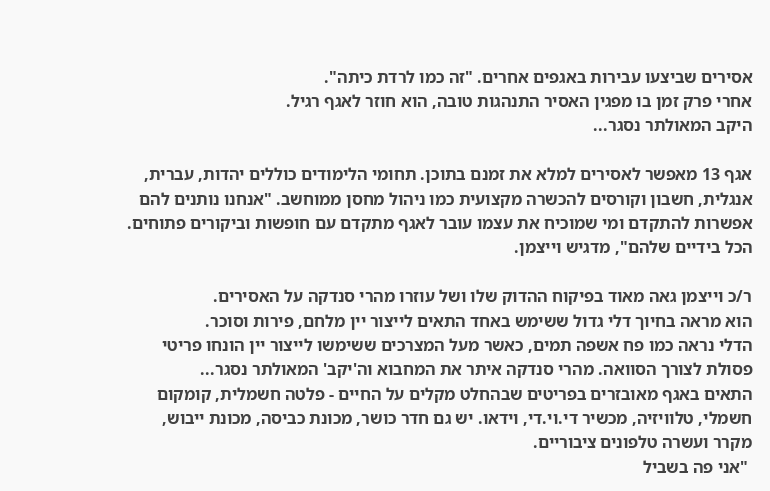אסירים שביצעו עבירות באגפים אחרים. "זה כמו לרדת כיתה".
אחרי פרק זמן בו מפגין האסיר התנהגות טובה, הוא חוזר לאגף רגיל.
היקב המאולתר נסגר...

אגף 13 מאפשר לאסירים למלא את זמנם בתוכן. תחומי הלימודים כוללים יהדות, עברית, אנגלית, חשבון וקורסים להכשרה מקצועית כמו ניהול מחסן ממוחשב. "אנחנו נותנים להם אפשרות להתקדם ומי שמוכיח את עצמו עובר לאגף מתקדם עם חופשות וביקורים פתוחים. הכל בידיים שלהם", מדגיש וייצמן.

ר/כ וייצמן גאה מאוד בפיקוח ההדוק שלו ושל עוזרו מהרי סנדקה על האסירים.
הוא מראה בחיוך דלי גדול ששימש באחד התאים לייצור יין מלחם, פירות וסוכר.
הדלי נראה כמו פח אשפה תמים, כאשר מעל המצרכים ששימשו לייצור יין הונחו פריטי פסולת לצורך הסוואה. מהרי סנדקה איתר את המחבוא וה'יקב' המאולתר נסגר...
התאים באגף מאובזרים בפריטים שבהחלט מקלים על החיים - פלטה חשמלית, קומקום חשמלי, טלוויזיה, מכשיר די.וי.די, וידאו. יש גם חדר כושר, מכונת כביסה, מכונת ייבוש, מקרר ועשרה טלפונים ציבוריים.
 "אני פה בשביל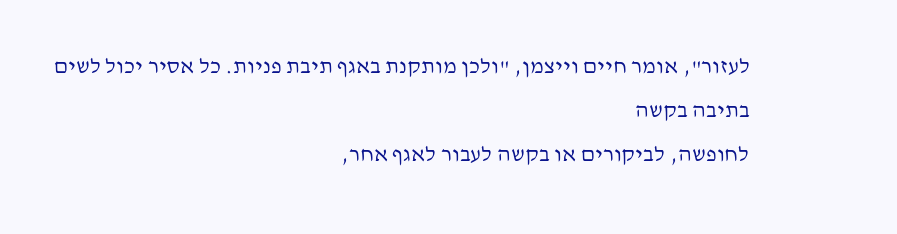לעזור", אומר חיים וייצמן, "ולכן מותקנת באגף תיבת פניות. כל אסיר יכול לשים בתיבה בקשה
לחופשה, לביקורים או בקשה לעבור לאגף אחר,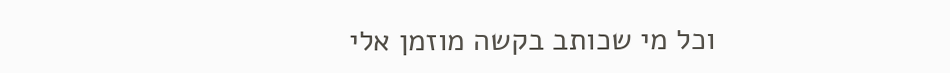וכל מי שכותב בקשה מוזמן אלי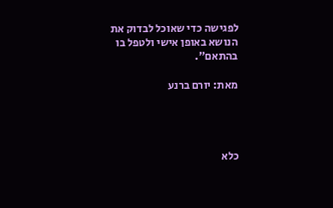לפגישה כדי שאוכל לבדוק את הנושא באופן אישי ולטפל בו בהתאם".

מאת: יורם ברנע




כלא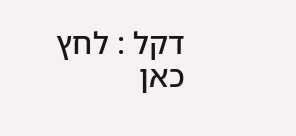דקל : לחץ כאן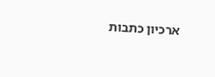ארכיון כתבות